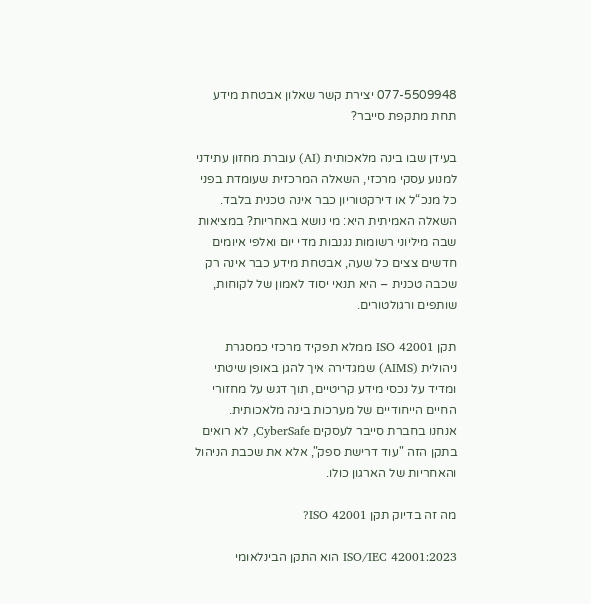077-5509948 יצירת קשר שאלון אבטחת מידע תחת מתקפת סייבר?

בעידן שבו בינה מלאכותית (AI) עוברת מחזון עתידני למנוע עסקי מרכזי, השאלה המרכזית שעומדת בפני כל מנכ“ל או דירקטוריון כבר אינה טכנית בלבד. השאלה האמיתית היא: מי נושא באחריות? במציאות שבה מיליוני רשומות נגנבות מדי יום ואלפי איומים חדשים צצים כל שעה, אבטחת מידע כבר אינה רק שכבה טכנית – היא תנאי יסוד לאמון של לקוחות, שותפים ורגולטורים.

תקן ISO 42001 ממלא תפקיד מרכזי כמסגרת ניהולית (AIMS) שמגדירה איך להגן באופן שיטתי ומדיד על נכסי מידע קריטיים, תוך דגש על מחזורי החיים הייחודיים של מערכות בינה מלאכותית.
אנחנו בחברת סייבר לעסקים CyberSafe, לא רואים בתקן הזה "עוד דרישת ספק", אלא את שכבת הניהול והאחריות של הארגון כולו.

מה זה בדיוק תקן ISO 42001?

ISO/IEC 42001:2023 הוא התקן הבינלאומי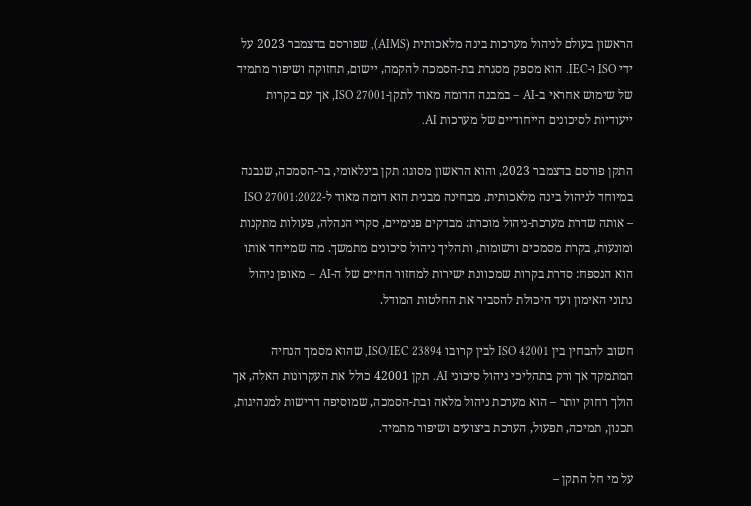הראשון בעולם לניהול מערכות בינה מלאכותית (AIMS), שפורסם בדצמבר 2023 על ידי ISO ו-IEC. הוא מספק מסגרת בת-הסמכה להקמה, יישום, תחזוקה ושיפור מתמיד של שימוש אחראי ב-AI – במבנה הדומה מאוד לתקן-ISO 27001, אך עם בקרות ייעודיות לסיכונים הייחודיים של מערכות AI.

התקן פורסם בדצמבר 2023, והוא הראשון מסוגו: תקן בינלאומי, בר-הסמכה, שנבנה במיוחד לניהול בינה מלאכותית. מבחינה מבנית הוא דומה מאוד ל-ISO 27001:2022 – אותה שדרת מערכת-ניהול מוכרת: מבדקים פנימיים, סקרי הנהלה, פעולות מתקנות ומונעות, בקרת מסמכים ורשומות, ותהליך ניהול סיכונים מתמשך. מה שמייחד אותו הוא הנספח: סדרת בקרות שמכוונת ישירות למחזור החיים של ה-AI – מאופן ניהול נתוני האימון ועד היכולת להסביר את החלטות המודל.

חשוב להבחין בין ISO 42001 לבין קרובו ISO/IEC 23894, שהוא מסמך הנחיה המתמקד אך ורק בתהליכי ניהול סיכוני AI. תקן 42001 כולל את העקרונות האלה, אך הולך רחוק יותר – הוא מערכת ניהול מלאה ובת-הסמכה, שמוסיפה דרישות למנהיגות, תכנון, תמיכה, תפעול, הערכת ביצועים ושיפור מתמיד.

על מי חל התקן –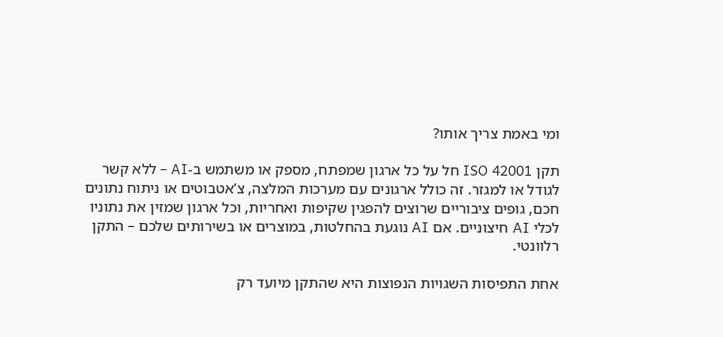ומי באמת צריך אותו?

תקן ISO 42001 חל על כל ארגון שמפתח, מספק או משתמש ב-AI – ללא קשר לגודל או למגזר. זה כולל ארגונים עם מערכות המלצה, צ’אטבוטים או ניתוח נתונים חכם, גופים ציבוריים שרוצים להפגין שקיפות ואחריות, וכל ארגון שמזין את נתוניו לכלי AI חיצוניים. אם AI נוגעת בהחלטות, במוצרים או בשירותים שלכם – התקן רלוונטי.

אחת התפיסות השגויות הנפוצות היא שהתקן מיועד רק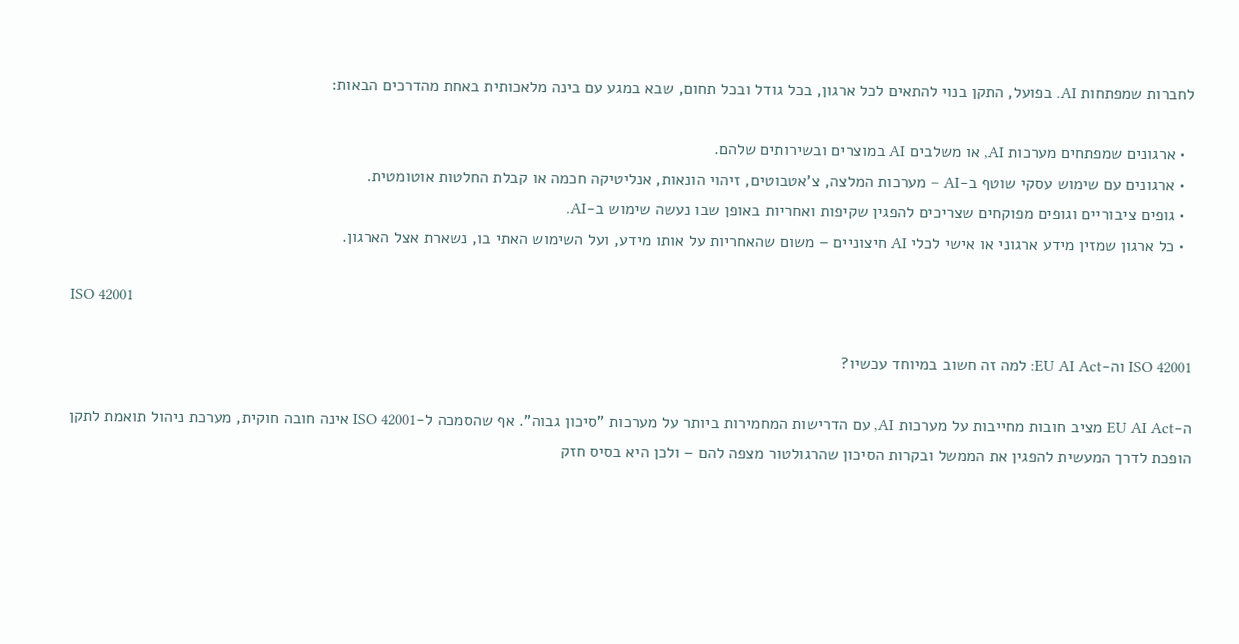לחברות שמפתחות AI. בפועל, התקן בנוי להתאים לכל ארגון, בכל גודל ובכל תחום, שבא במגע עם בינה מלאכותית באחת מהדרכים הבאות:

  • ארגונים שמפתחים מערכות AI, או משלבים AI במוצרים ובשירותים שלהם.
  • ארגונים עם שימוש עסקי שוטף ב-AI – מערכות המלצה, צ’אטבוטים, זיהוי הונאות, אנליטיקה חכמה או קבלת החלטות אוטומטית.
  • גופים ציבוריים וגופים מפוקחים שצריכים להפגין שקיפות ואחריות באופן שבו נעשה שימוש ב-AI.
  • כל ארגון שמזין מידע ארגוני או אישי לכלי AI חיצוניים – משום שהאחריות על אותו מידע, ועל השימוש האתי בו, נשארת אצל הארגון.

ISO 42001

ISO 42001 וה-EU AI Act: למה זה חשוב במיוחד עכשיו?

ה-EU AI Act מציב חובות מחייבות על מערכות AI, עם הדרישות המחמירות ביותר על מערכות "סיכון גבוה". אף שהסמכה ל-ISO 42001 אינה חובה חוקית, מערכת ניהול תואמת לתקן הופכת לדרך המעשית להפגין את הממשל ובקרות הסיכון שהרגולטור מצפה להם – ולכן היא בסיס חזק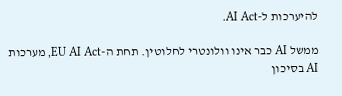להיערכות ל-AI Act.

ממשל AI כבר אינו וולונטרי לחלוטין. תחת ה-EU AI Act, מערכות AI בסיכון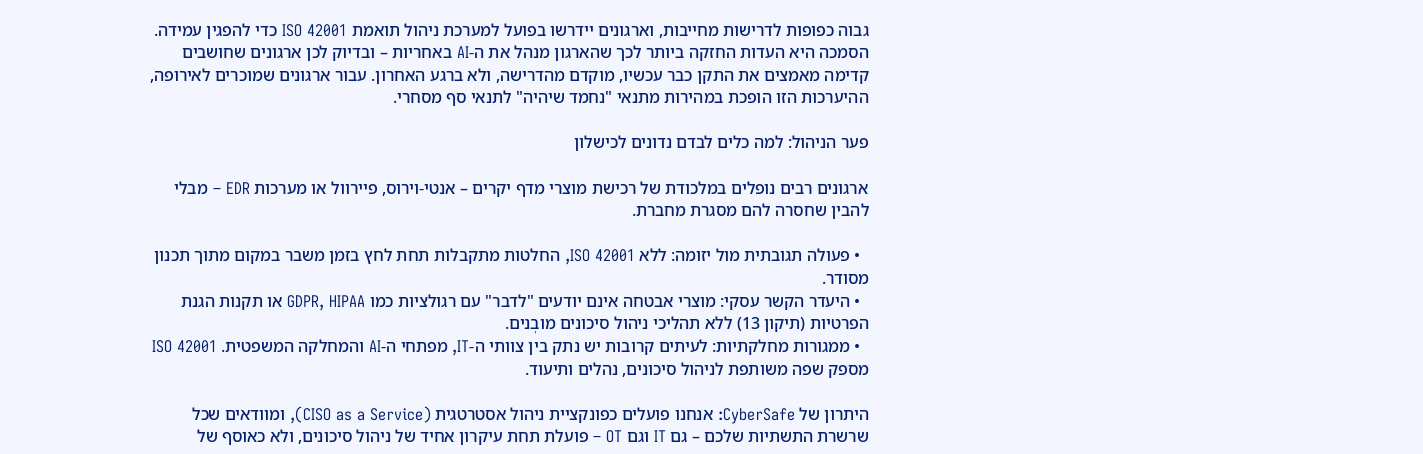גבוה כפופות לדרישות מחייבות, וארגונים יידרשו בפועל למערכת ניהול תואמת ISO 42001 כדי להפגין עמידה. הסמכה היא העדות החזקה ביותר לכך שהארגון מנהל את ה-AI באחריות – ובדיוק לכן ארגונים שחושבים קדימה מאמצים את התקן כבר עכשיו, מוקדם מהדרישה, ולא ברגע האחרון. עבור ארגונים שמוכרים לאירופה, ההיערכות הזו הופכת במהירות מתנאי "נחמד שיהיה" לתנאי סף מסחרי.

פער הניהול: למה כלים לבדם נדונים לכישלון

ארגונים רבים נופלים במלכודת של רכישת מוצרי מדף יקרים – אנטי-וירוס, פיירוול או מערכות EDR – מבלי להבין שחסרה להם מסגרת מחברת.

  • פעולה תגובתית מול יזומה: ללא ISO 42001, החלטות מתקבלות תחת לחץ בזמן משבר במקום מתוך תכנון מסודר.
  • היעדר הקשר עסקי: מוצרי אבטחה אינם יודעים "לדבר" עם רגולציות כמו GDPR, HIPAA או תקנות הגנת הפרטיות (תיקון 13) ללא תהליכי ניהול סיכונים מובְנים.
  • ממגורות מחלקתיות: לעיתים קרובות יש נתק בין צוותי ה-IT, מפתחי ה-AI והמחלקה המשפטית. ISO 42001 מספק שפה משותפת לניהול סיכונים, נהלים ותיעוד.

היתרון של CyberSafe: אנחנו פועלים כפונקציית ניהול אסטרטגית (CISO as a Service), ומוודאים שכל שרשרת התשתיות שלכם – גם IT וגם OT – פועלת תחת עיקרון אחיד של ניהול סיכונים, ולא כאוסף של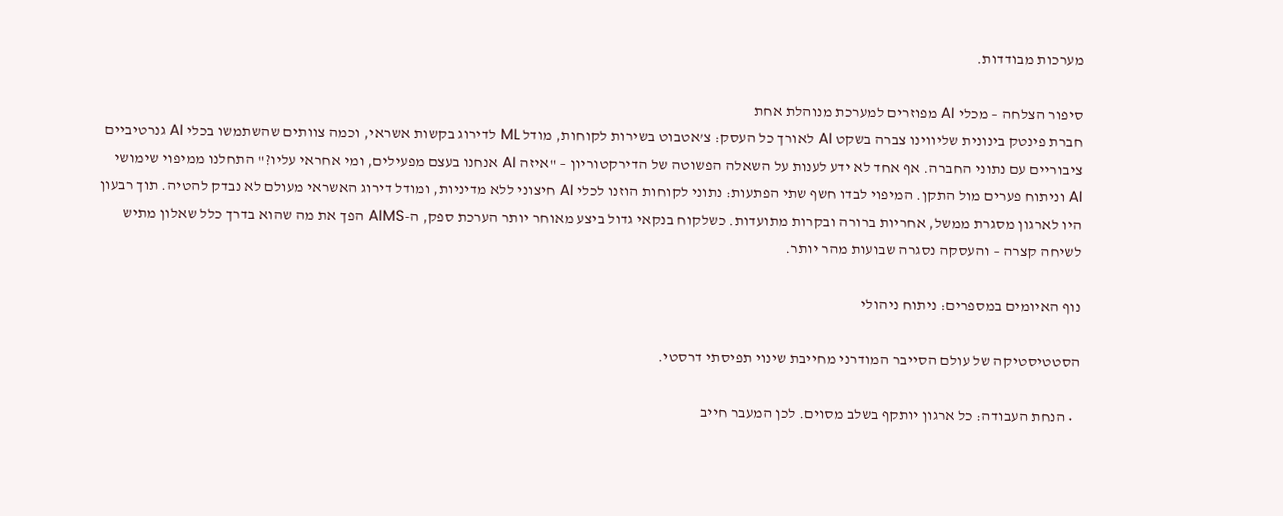מערכות מבודדות.

סיפור הצלחה – מכלי AI מפוזרים למערכת מנוהלת אחת
חברת פינטק בינונית שליווינו צברה בשקט AI לאורך כל העסק: צ’אטבוט בשירות לקוחות, מודל ML לדירוג בקשות אשראי, וכמה צוותים שהשתמשו בכלי AI גנרטיביים ציבוריים עם נתוני החברה. אף אחד לא ידע לענות על השאלה הפשוטה של הדירקטוריון – "איזה AI אנחנו בעצם מפעילים, ומי אחראי עליו?" התחלנו ממיפוי שימושי AI וניתוח פערים מול התקן. המיפוי לבדו חשף שתי הפתעות: נתוני לקוחות הוזנו לכלי AI חיצוני ללא מדיניות, ומודל דירוג האשראי מעולם לא נבדק להטיה. תוך רבעון היו לארגון מסגרת ממשל, אחריות ברורה ובקרות מתועדות. כשלקוח בנקאי גדול ביצע מאוחר יותר הערכת ספק, ה-AIMS הפך את מה שהוא בדרך כלל שאלון מתיש לשיחה קצרה – והעסקה נסגרה שבועות מהר יותר.

נוף האיומים במספרים: ניתוח ניהולי

הסטטיסטיקה של עולם הסייבר המודרני מחייבת שינוי תפיסתי דרסטי.

  • הנחת העבודה: כל ארגון יותקף בשלב מסוים. לכן המעבר חייב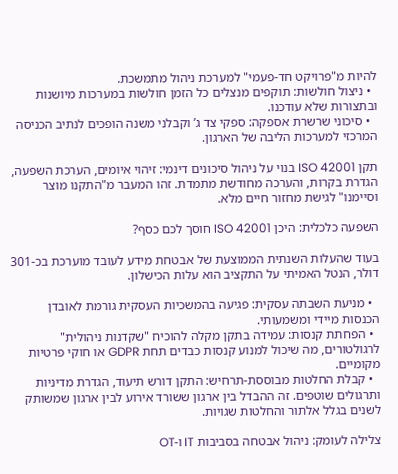להיות מ"פרויקט חד-פעמי" למערכת ניהול מתמשכת.
  • ניצול חולשות: תוקפים מנצלים כל הזמן חולשות במערכות מיושנות ובתצורות שלא עודכנו.
  • סיכוני שרשרת אספקה: ספקי צד ג’ וקבלני משנה הופכים לנתיב הכניסה המרכזי למערכות הליבה של הארגון.

תקן ISO 42001 בנוי על ניהול סיכונים דינמי: זיהוי איומים, הערכת השפעה, הגדרת בקרות, והערכה מחודשת מתמדת. זהו המעבר מ"התקנו מוצר וסיימנו" לגישת מחזור חיים מלא.

השפעה כלכלית: היכן ISO 42001 חוסך לכם כסף?

בעוד שהעלות השנתית הממוצעת של אבטחת מידע לעובד מוערכת בכ-301 דולר, הנטל האמיתי על התקציב הוא עלות הכישלון.

  • מניעת השבתה עסקית: פגיעה בהמשכיות העסקית גורמת לאובדן הכנסות מיידי ומשמעותי.
  • הפחתת קנסות: עמידה בתקן מקלה להוכיח "שקדנות ניהולית" לרגולטורים, מה שיכול למנוע קנסות כבדים תחת GDPR או חוקי פרטיות מקומיים.
  • קבלת החלטות מבוססת-תרחיש: התקן דורש תיעוד, הגדרת מדיניות ותרגולים שוטפים. זה ההבדל בין ארגון ששורד אירוע לבין ארגון שמשותק לשנים בגלל אלתור והחלטות שגויות.

צלילה לעומק: ניהול אבטחה בסביבות IT ו-OT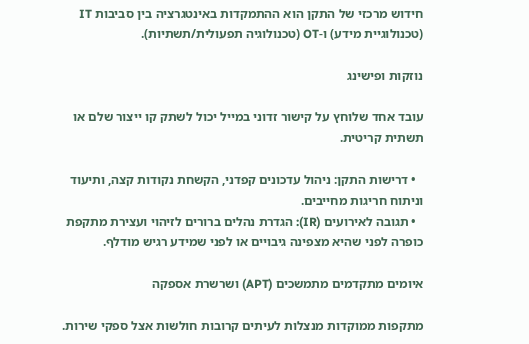חידוש מרכזי של התקן הוא ההתמקדות באינטגרציה בין סביבות IT (טכנולוגיית מידע) ו-OT (טכנולוגיה תפעולית/תשתיות).

נוזקות ופישינג

עובד אחד שלוחץ על קישור זדוני במייל יכול לשתק קו ייצור שלם או תשתית קריטית.

  • דרישות התקן: ניהול עדכונים קפדני, הקשחת נקודות קצה, ותיעוד וניתוח חריגות מחייבים.
  • תגובה לאירועים (IR): הגדרת נהלים ברורים לזיהוי ועצירת מתקפת כופרה לפני שהיא מצפינה גיבויים או לפני שמידע רגיש מודלף.

איומים מתקדמים מתמשכים (APT) ושרשרת אספקה

מתקפות ממוקדות מנצלות לעיתים קרובות חולשות אצל ספקי שירות.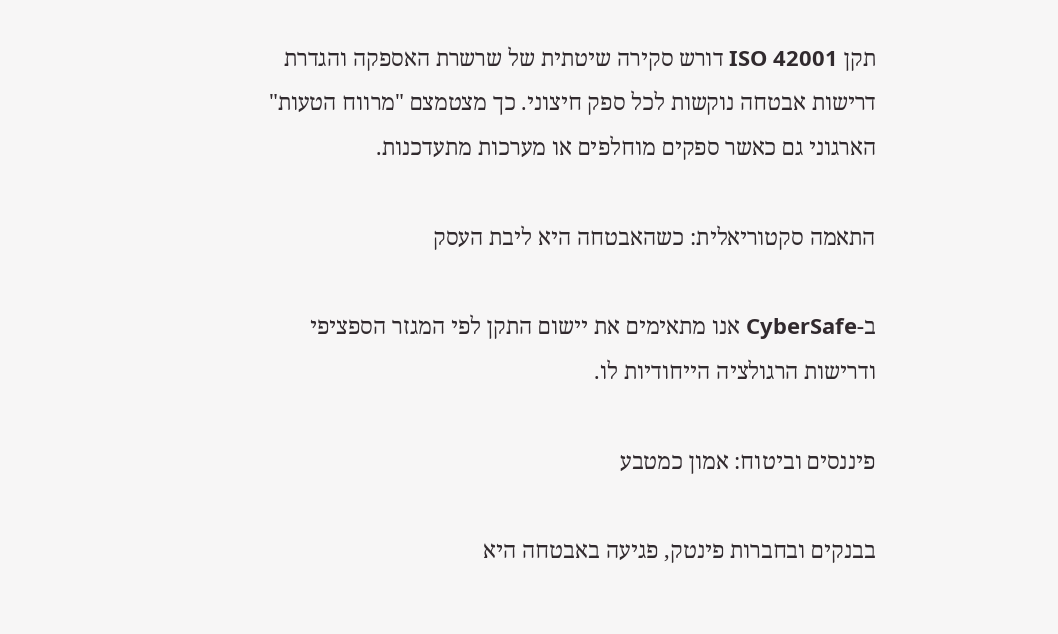תקן ISO 42001 דורש סקירה שיטתית של שרשרת האספקה והגדרת דרישות אבטחה נוקשות לכל ספק חיצוני. כך מצטמצם "מרווח הטעות" הארגוני גם כאשר ספקים מוחלפים או מערכות מתעדכנות.

התאמה סקטוריאלית: כשהאבטחה היא ליבת העסק

ב-CyberSafe אנו מתאימים את יישום התקן לפי המגזר הספציפי ודרישות הרגולציה הייחודיות לו.

פיננסים וביטוח: אמון כמטבע

בבנקים ובחברות פינטק, פגיעה באבטחה היא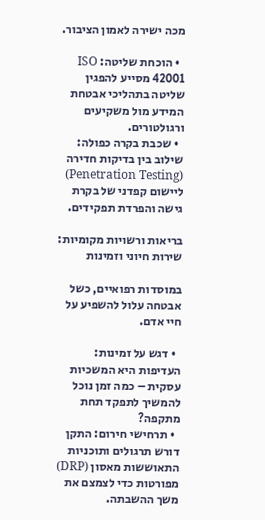מכה ישירה לאמון הציבור.

  • הוכחת שליטה: ISO 42001 מסייע להפגין שליטה בתהליכי אבטחת המידע מול משקיעים ורגולטורים.
  • שכבת בקרה כפולה: שילוב בין בדיקות חדירה (Penetration Testing) ליישום קפדני של בקרת גישה והפרדת תפקידים.

בריאות ורשויות מקומיות: שירות חיוני וזמינות

במוסדות רפואיים, כשל אבטחה עלול להשפיע על חיי אדם.

  • דגש על זמינות: העדיפות היא המשכיות עסקית – כמה זמן נוכל להמשיך לתפקד תחת מתקפה?
  • תרחישי חירום: התקן דורש תרגולים ותוכניות התאוששות מאסון (DRP) מפורטות כדי לצמצם את משך ההשבתה.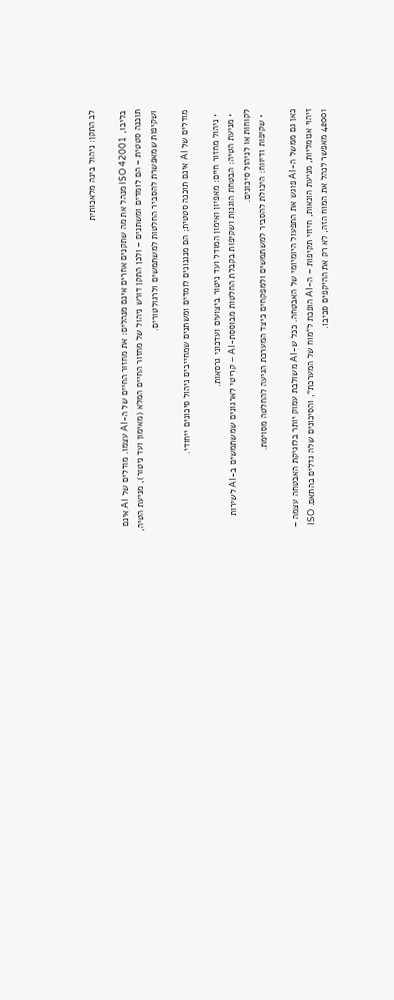לב התקן: ניהול בינה מלאכותית

בליבו, ISO 42001 מנהל את מה שתקנים אחרים אינם מנהלים: את מחזור החיים של ה-AI עצמו. מודלים של AI אינם תוכנה סטטית – הם לומדים ומשתנים – ולכן התקן דורש ניהול של מחזור החיים המלא (מאימון ועד ניטור), מניעת הטיה, ושקיפות שמאפשרת להסביר החלטות למשתמשים ולרגולטורים.

מודלים של AI אינם תוכנה סטטית; הם מנגנונים לומדים ומשתנים שמחייבים ניהול סיכונים ייחודי.

  • ניהול מחזור חיים: מאפיון ואימון המודל ועד ניטור ביצועים ועדכוני גרסאות.
  • מניעת הטיה: הבטחת הוגנות ושקיפות בקבלת החלטות מבוססת-AI – קריטי לארגונים שמשתמשים ב-AI לשירות לקוחות או לניהול סיכונים.
  • שקיפות ודיווח: היכולת להסביר למשתמשים ולמפקחים כיצד המערכת הגיעה להחלטה מסוימת.

כאן גם ממשל ה-AI פוגש את התפעול היומיומי של האבטחה. ככל ש-AI משולבת עמוק יותר בלוגיקת האבטחה עצמה – זיהוי אנומליות, מניעת הונאות, חיזוי תקיפות – ה-AI הופכת ל"מוח של המערכת", והסיכונים שלה גדלים בהתאם. ISO 42001 מאפשר לנהל את המוח הזה, לא רק את ההיקפים סביבו.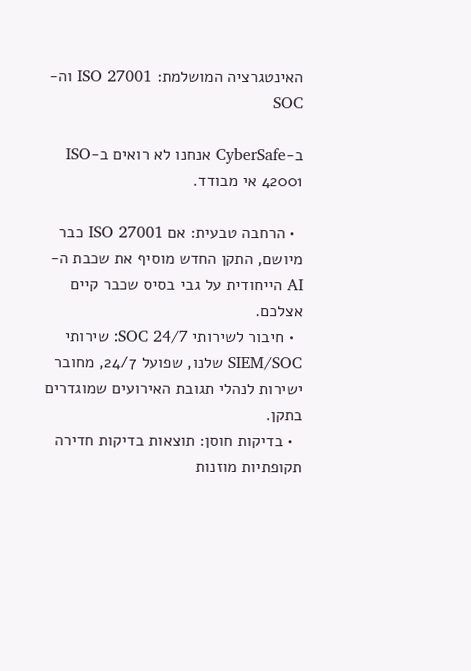האינטגרציה המושלמת: ISO 27001 וה-SOC

ב-CyberSafe אנחנו לא רואים ב-ISO 42001 אי מבודד.

  • הרחבה טבעית: אם ISO 27001 כבר מיושם, התקן החדש מוסיף את שכבת ה-AI הייחודית על גבי בסיס שכבר קיים אצלכם.
  • חיבור לשירותי SOC 24/7: שירותי SIEM/SOC שלנו, שפועל 24/7, מחובר ישירות לנהלי תגובת האירועים שמוגדרים בתקן.
  • בדיקות חוסן: תוצאות בדיקות חדירה תקופתיות מוזנות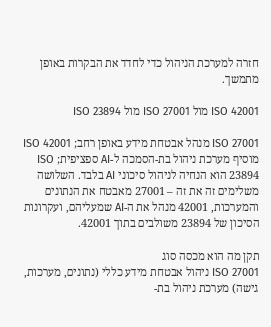חזרה למערכת הניהול כדי לחדד את הבקרות באופן מתמשך.

ISO 42001 מול ISO 27001 מול ISO 23894

ISO 27001 מנהל אבטחת מידע באופן רחב; ISO 42001 מוסיף מערכת ניהול בת-הסמכה ל-AI ספציפית; ISO 23894 הוא הנחיה לניהול סיכוני AI בלבד. השלושה משלימים זה את זה – 27001 מאבטח את הנתונים והמערכות, 42001 מנהל את ה-AI שמעליהם, ועקרונות הסיכון של 23894 משולבים בתוך 42001.

תקן מה הוא מכסה סוג
ISO 27001 ניהול אבטחת מידע כללי (נתונים, מערכות, גישה) מערכת ניהול בת-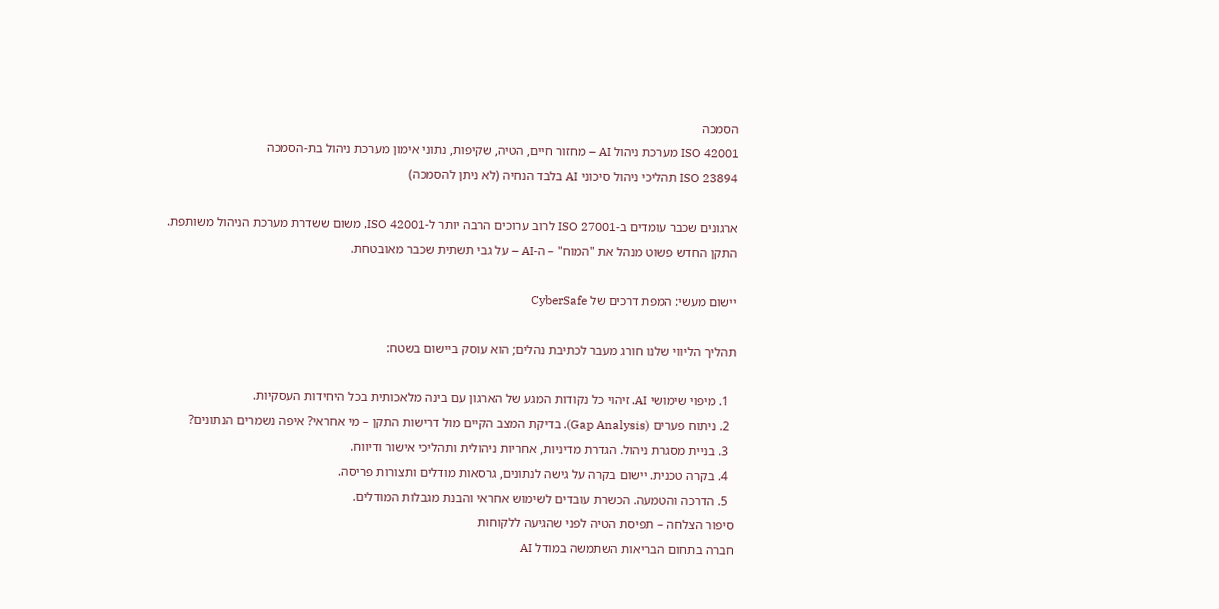הסמכה
ISO 42001 מערכת ניהול AI – מחזור חיים, הטיה, שקיפות, נתוני אימון מערכת ניהול בת-הסמכה
ISO 23894 תהליכי ניהול סיכוני AI בלבד הנחיה (לא ניתן להסמכה)

ארגונים שכבר עומדים ב-ISO 27001 לרוב ערוכים הרבה יותר ל-ISO 42001, משום ששדרת מערכת הניהול משותפת. התקן החדש פשוט מנהל את "המוח" – ה-AI – על גבי תשתית שכבר מאובטחת.

יישום מעשי: המפת דרכים של CyberSafe

תהליך הליווי שלנו חורג מעבר לכתיבת נהלים; הוא עוסק ביישום בשטח:

  1. מיפוי שימושי AI. זיהוי כל נקודות המגע של הארגון עם בינה מלאכותית בכל היחידות העסקיות.
  2. ניתוח פערים (Gap Analysis). בדיקת המצב הקיים מול דרישות התקן – מי אחראי? איפה נשמרים הנתונים?
  3. בניית מסגרת ניהול. הגדרת מדיניות, אחריות ניהולית ותהליכי אישור ודיווח.
  4. בקרה טכנית. יישום בקרה על גישה לנתונים, גרסאות מודלים ותצורות פריסה.
  5. הדרכה והטמעה. הכשרת עובדים לשימוש אחראי והבנת מגבלות המודלים.
סיפור הצלחה – תפיסת הטיה לפני שהגיעה ללקוחות
חברה בתחום הבריאות השתמשה במודל AI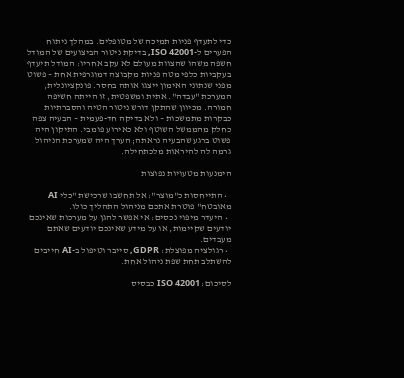כדי לתעדף פניות תמיכה של מטופלים. במהלך ניתוח הפערים ל-ISO 42001, בדיקת ניטור הביצועים של המודל חשפה משהו שהצוות מעולם לא עקב אחריו: המודל תיעדף בעקביות כלפי מטה פניות מקבוצה דמוגרפית אחת – פשוט מפני שנתוני האימון ייצגו אותה בחסר. פונקציונלית, המערכת "עבדה". אתית ומשפטית, זו הייתה חשיפה חמורה. מכיוון שהתקן דורש ניטור הטיה והסברתיות כבקרות מתמשכות – ולא בדיקה חד-פעמית – הבעיה צפה כחלק מהממשל השוטף ולא כאירוע פומבי. התיקון היה פשוט ברגע שהבעיה נראתה; הערך היה שמערכת הניהול גרמה לה להיראות מלכתחילה.

הימנעות מטעויות נפוצות

  • התייחסות כ"מוצר": אל תחשבו שרכישת "כלי AI מאובטח" פוטרת אתכם מניהול התהליך כולו.
  • היעדר מיפוי נכסים: אי אפשר להגן על מערכות שאינכם יודעים שקיימות, או על מידע שאינכם יודעים שאתם מעבדים.
  • רגולציה מפוצלת: GDPR, סייבר וטיפול ב-AI חייבים להשתלב תחת שפת ניהול אחת.

לסיכום: ISO 42001 כבסיס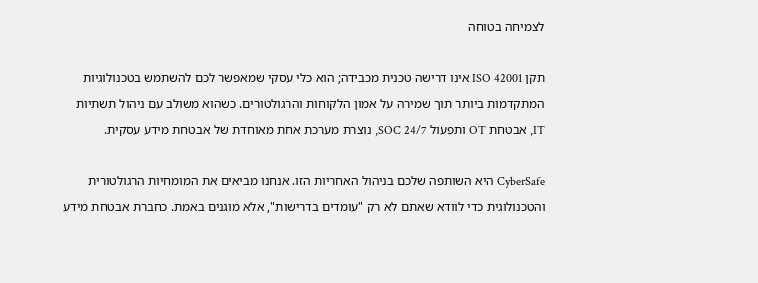לצמיחה בטוחה

תקן ISO 42001 אינו דרישה טכנית מכבידה; הוא כלי עסקי שמאפשר לכם להשתמש בטכנולוגיות המתקדמות ביותר תוך שמירה על אמון הלקוחות והרגולטורים. כשהוא משולב עם ניהול תשתיות IT, אבטחת OT ותפעול SOC 24/7, נוצרת מערכת אחת מאוחדת של אבטחת מידע עסקית.

CyberSafe היא השותפה שלכם בניהול האחריות הזו. אנחנו מביאים את המומחיות הרגולטורית והטכנולוגית כדי לוודא שאתם לא רק "עומדים בדרישות", אלא מוגנים באמת. כחברת אבטחת מידע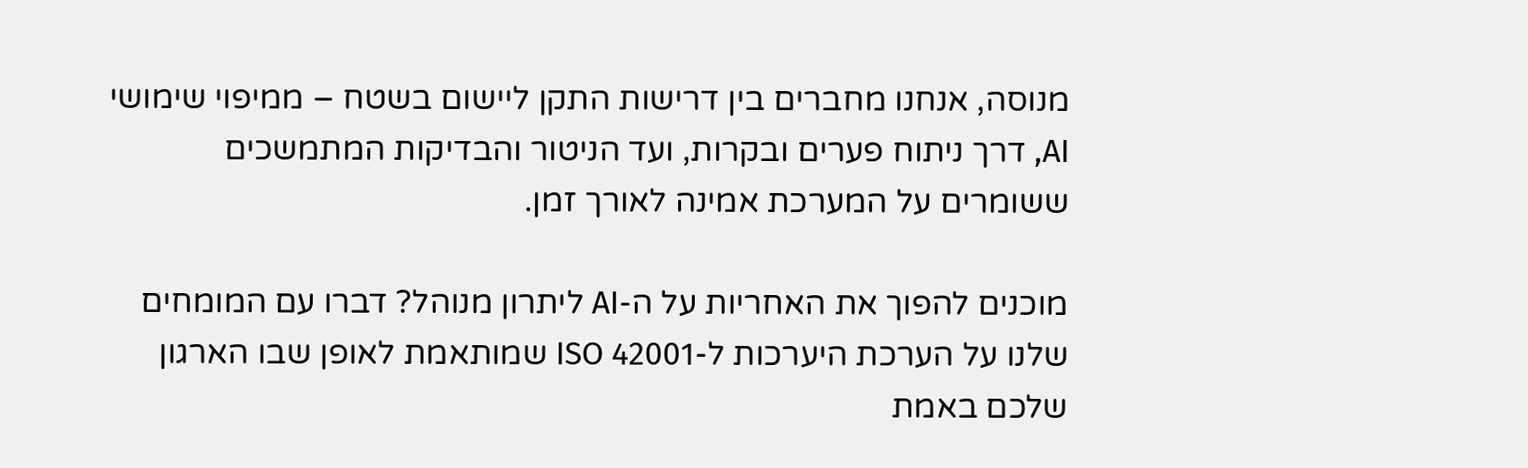מנוסה, אנחנו מחברים בין דרישות התקן ליישום בשטח – ממיפוי שימושי AI, דרך ניתוח פערים ובקרות, ועד הניטור והבדיקות המתמשכים ששומרים על המערכת אמינה לאורך זמן.

מוכנים להפוך את האחריות על ה-AI ליתרון מנוהל? דברו עם המומחים שלנו על הערכת היערכות ל-ISO 42001 שמותאמת לאופן שבו הארגון שלכם באמת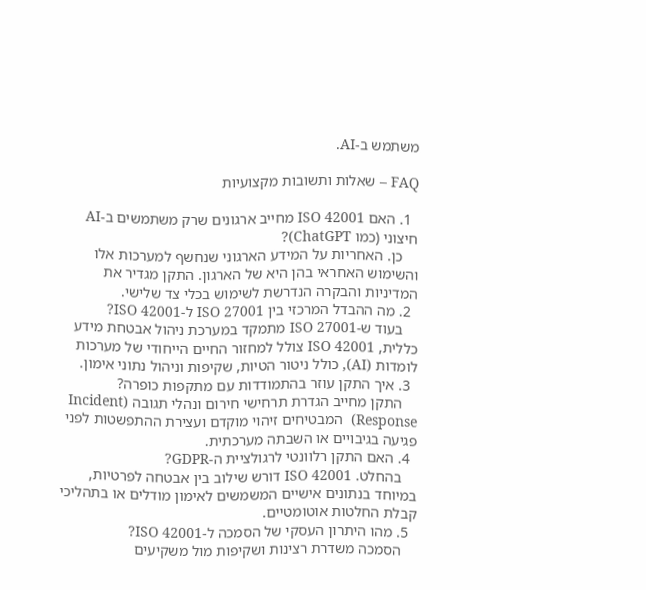משתמש ב-AI.

FAQ – שאלות ותשובות מקצועיות

  1. האם ISO 42001 מחייב ארגונים שרק משתמשים ב-AI חיצוני (כמו ChatGPT)?
    כן. האחריות על המידע הארגוני שנחשף למערכות אלו והשימוש האחראי בהן היא של הארגון. התקן מגדיר את המדיניות והבקרה הנדרשת לשימוש בכלי צד שלישי.
  2. מה ההבדל המרכזי בין ISO 27001 ל-ISO 42001?
    בעוד ש-ISO 27001 מתמקד במערכת ניהול אבטחת מידע כללית, ISO 42001 צולל למחזור החיים הייחודי של מערכות לומדות (AI), כולל ניטור הטיות, שקיפות וניהול נתוני אימון.
  3. איך התקן עוזר בהתמודדות עם מתקפות כופרה?
    התקן מחייב הגדרת תרחישי חירום ונהלי תגובה (Incident Response)  המבטיחים זיהוי מוקדם ועצירת ההתפשטות לפני פגיעה בגיבויים או השבתה מערכתית.
  4. האם התקן רלוונטי לרגולציית ה-GDPR?
    בהחלט. ISO 42001 דורש שילוב בין אבטחה לפרטיות, במיוחד בנתונים אישיים המשמשים לאימון מודלים או בתהליכי קבלת החלטות אוטומטיים.
  5. מהו היתרון העסקי של הסמכה ל-ISO 42001?
    הסמכה משדרת רצינות ושקיפות מול משקיעים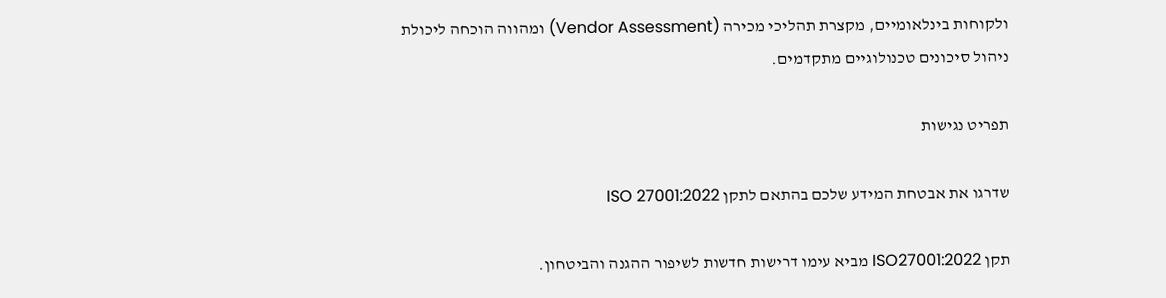ולקוחות בינלאומיים, מקצרת תהליכי מכירה (Vendor Assessment) ומהווה הוכחה ליכולת ניהול סיכונים טכנולוגיים מתקדמים.

תפריט נגישות

שדרגו את אבטחת המידע שלכם בהתאם לתקן ISO 27001:2022

תקן ISO27001:2022 מביא עימו דרישות חדשות לשיפור ההגנה והביטחון.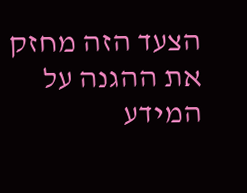הצעד הזה מחזק את ההגנה על המידע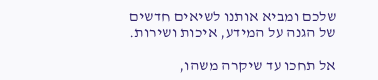שלכם ומביא אותנו לשיאים חדשים של הגנה על המידע, איכות ושירות.

אל תחכו עד שיקרה משהו,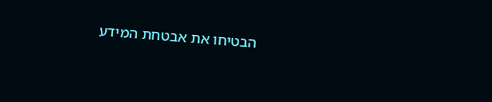הבטיחו את אבטחת המידע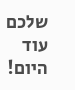שלכם עוד היום!